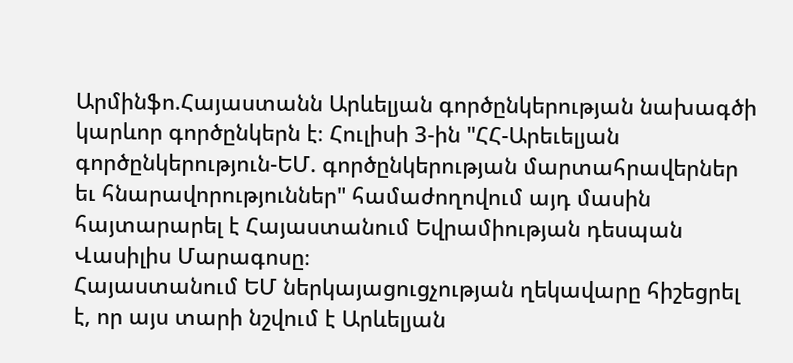Արմինֆո.Հայաստանն Արևելյան գործընկերության նախագծի կարևոր գործընկերն է։ Հուլիսի 3-ին "ՀՀ-Արեւելյան գործընկերություն-ԵՄ. գործընկերության մարտահրավերներ եւ հնարավորություններ" համաժողովում այդ մասին հայտարարել է Հայաստանում Եվրամիության դեսպան Վասիլիս Մարագոսը։
Հայաստանում ԵՄ ներկայացուցչության ղեկավարը հիշեցրել է, որ այս տարի նշվում է Արևելյան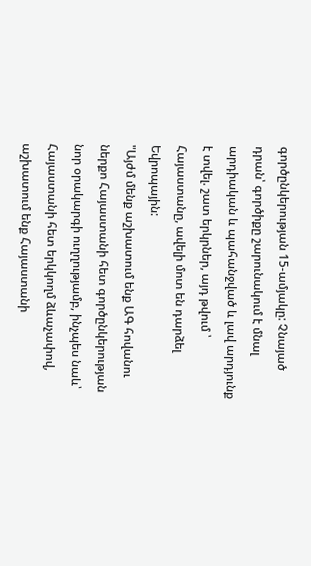գործընկերության 15-ամյակը: Չնայած դրան՝ գործիքը շարունակում է մնալ արդիական և պահանջված և լավ արդյունք է տվել. շատ երկրներ, այդ թվում ՝ Հայաստանը, ավելի մոտ են դարձել Եվրոպային:
"Այժմ մենք աշխատում ենք ԱԳ հովանու ներքո Հայաստանի հետ գործընկերության նոր օրակարգի ուղղությամբ, ինչպես նաև՝ Հայաստանի հետ երկկողմ ձևաչափով, աշխատում ենք Հայաստանի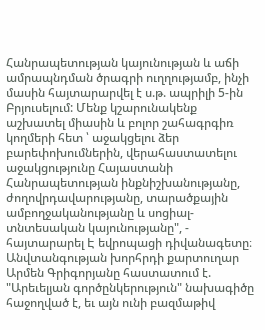Հանրապետության կայունության և աճի ամրապնդման ծրագրի ուղղությամբ, ինչի մասին հայտարարվել է ս.թ. ապրիլի 5-ին Բրյուսելում: Մենք կշարունակենք աշխատել միասին և բոլոր շահագրգիռ կողմերի հետ ՝ աջակցելու ձեր բարեփոխումներին, վերահաստատելու աջակցությունը Հայաստանի Հանրապետության ինքնիշխանությանը, ժողովրդավարությանը, տարածքային ամբողջականությանը և սոցիալ-տնտեսական կայունությանը", - հայտարարել Է եվրոպացի դիվանագետը։
Անվտանգության խորհրդի քարտուղար Արմեն Գրիգորյանը հաստատում է. "Արեւելյան գործընկերություն" նախագիծը հաջողված է, եւ այն ունի բազմաթիվ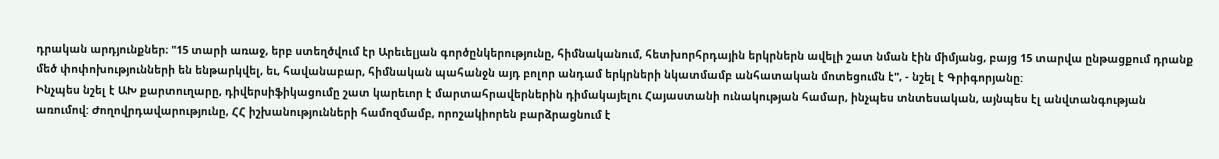դրական արդյունքներ։ "15 տարի առաջ, երբ ստեղծվում էր Արեւելյան գործընկերությունը, հիմնականում, հետխորհրդային երկրներն ավելի շատ նման էին միմյանց, բայց 15 տարվա ընթացքում դրանք մեծ փոփոխությունների են ենթարկվել, եւ, հավանաբար, հիմնական պահանջն այդ բոլոր անդամ երկրների նկատմամբ անհատական մոտեցումն է", - նշել է Գրիգորյանը:
Ինչպես նշել է ԱԽ քարտուղարը, դիվերսիֆիկացումը շատ կարեւոր է մարտահրավերներին դիմակայելու Հայաստանի ունակության համար, ինչպես տնտեսական, այնպես էլ անվտանգության առումով: Ժողովրդավարությունը, ՀՀ իշխանությունների համոզմամբ, որոշակիորեն բարձրացնում է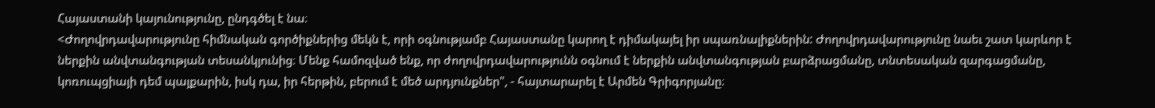Հայաստանի կայունությունը, ընդգծել է նա։
<Ժողովրդավարությունը հիմնական գործիքներից մեկն է, որի օգնությամբ Հայաստանը կարող է դիմակայել իր սպառնալիքներին: Ժողովրդավարությունը նաեւ շատ կարևոր է ներքին անվտանգության տեսանկյունից։ Մենք համոզված ենք, որ ժողովրդավարությունն օգնում է ներքին անվտանգության բարձրացմանը, տնտեսական զարգացմանը, կոռուպցիայի դեմ պայքարին, իսկ դա, իր հերթին, բերում է մեծ արդյունքներ", - հայտարարել է Արմեն Գրիգորյանը։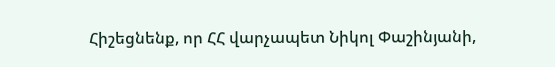Հիշեցնենք, որ ՀՀ վարչապետ Նիկոլ Փաշինյանի,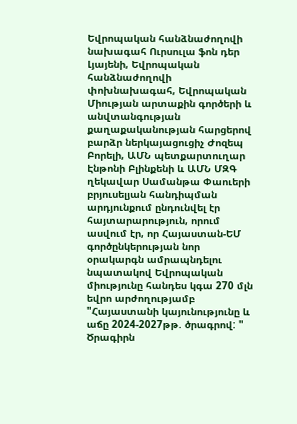Եվրոպական հանձնաժողովի նախագահ Ուրսուլա ֆոն դեր Լյայենի, Եվրոպական հանձնաժողովի փոխնախագահ, Եվրոպական Միության արտաքին գործերի և անվտանգության քաղաքականության հարցերով բարձր ներկայացուցիչ Ժոզեպ Բորելի, ԱՄՆ պետքարտուղար Էնթոնի Բլինքենի և ԱՄՆ ՄԶԳ ղեկավար Սամանթա Փաուերի բրյուսելյան հանդիպման արդյունքում ընդունվել էր հայտարարություն, որում ասվում էր, որ Հայաստան-ԵՄ գործընկերության նոր օրակարգն ամրապնդելու նպատակով Եվրոպական միությունը հանդես կգա 270 մլն եվրո արժողությամբ "Հայաստանի կայունությունը և աճը 2024-2027թթ. ծրագրով: " Ծրագիրն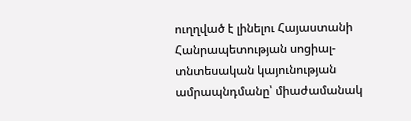ուղղված է լինելու Հայաստանի Հանրապետության սոցիալ-տնտեսական կայունության ամրապնդմանը՝ միաժամանակ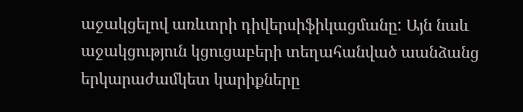աջակցելով առևտրի դիվերսիֆիկացմանը: Այն նաև աջակցություն կցուցաբերի տեղահանված աանձանց երկարաժամկետ կարիքները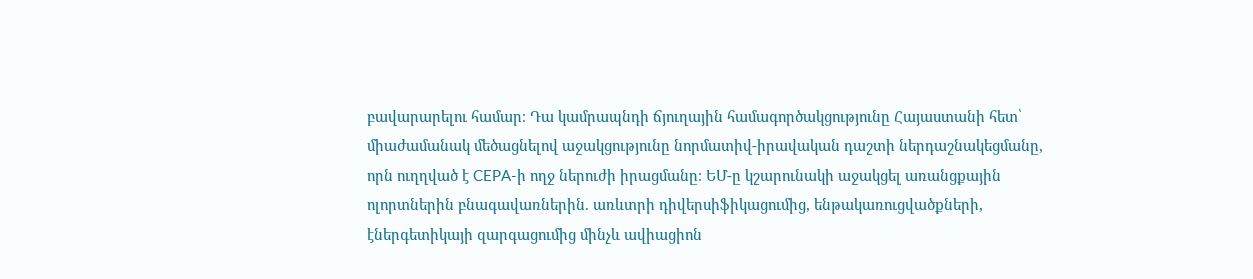բավարարելու համար։ Դա կամրապնդի ճյուղային համագործակցությունը Հայաստանի հետ՝ միաժամանակ մեծացնելով աջակցությունը նորմատիվ-իրավական դաշտի ներդաշնակեցմանը, որն ուղղված է CEPA-ի ողջ ներուժի իրացմանը։ ԵՄ-ը կշարունակի աջակցել առանցքային ոլորտներին բնագավառներին. առևտրի դիվերսիֆիկացումից, ենթակառուցվածքների, էներգետիկայի զարգացումից մինչև ավիացիոն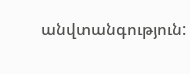անվտանգություն: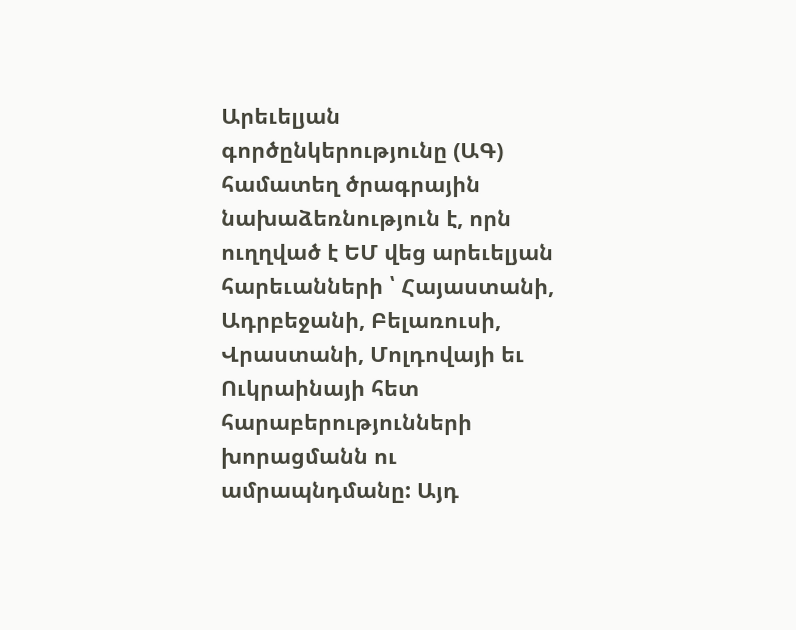Արեւելյան գործընկերությունը (ԱԳ) համատեղ ծրագրային նախաձեռնություն է, որն ուղղված է ԵՄ վեց արեւելյան հարեւանների ՝ Հայաստանի, Ադրբեջանի, Բելառուսի, Վրաստանի, Մոլդովայի եւ Ուկրաինայի հետ հարաբերությունների խորացմանն ու ամրապնդմանը: Այդ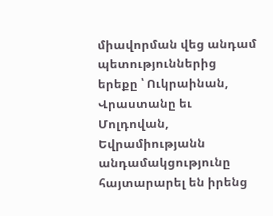միավորման վեց անդամ պետություններից երեքը ՝ Ուկրաինան, Վրաստանը եւ Մոլդովան, Եվրամիությանն անդամակցությունը հայտարարել են իրենց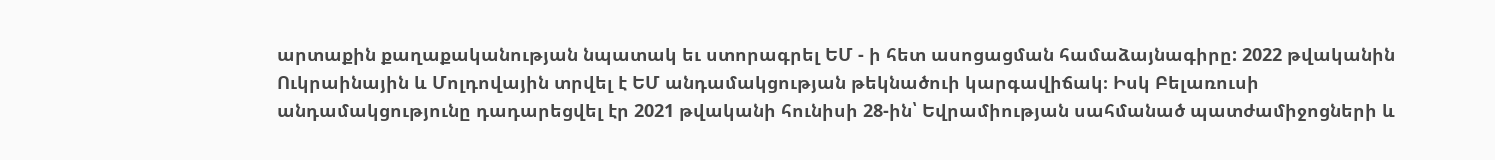արտաքին քաղաքականության նպատակ եւ ստորագրել ԵՄ - ի հետ ասոցացման համաձայնագիրը: 2022 թվականին Ուկրաինային և Մոլդովային տրվել է ԵՄ անդամակցության թեկնածուի կարգավիճակ։ Իսկ Բելառուսի անդամակցությունը դադարեցվել էր 2021 թվականի հունիսի 28-ին՝ Եվրամիության սահմանած պատժամիջոցների և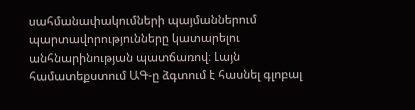սահմանափակումների պայմաններում պարտավորությունները կատարելու անհնարինության պատճառով։ Լայն համատեքստում ԱԳ-ը ձգտում է հասնել գլոբալ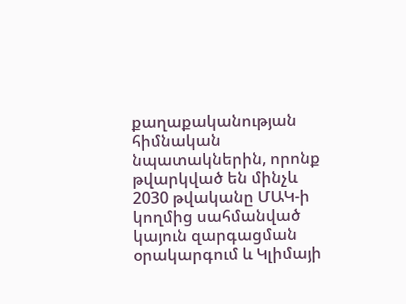քաղաքականության հիմնական նպատակներին, որոնք թվարկված են մինչև 2030 թվականը ՄԱԿ-ի կողմից սահմանված կայուն զարգացման օրակարգում և Կլիմայի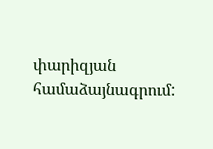փարիզյան համաձայնագրում: